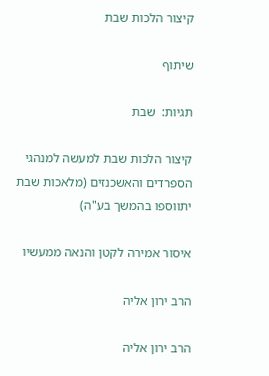קיצור הלכות שבת

שיתוף

תגיות:  שבת

קיצור הלכות שבת למעשה למנהגי הספרדים והאשכנזים (מלאכות שבת יתווספו בהמשך בע"ה)

איסור אמירה לקטן והנאה ממעשיו

הרב ירון אליה

הרב ירון אליה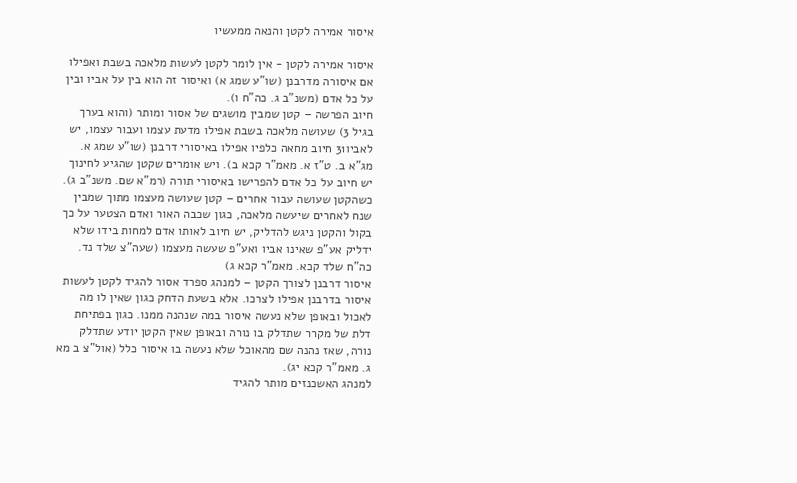איסור אמירה לקטן והנאה ממעשיו

איסור אמירה לקטן - אין לומר לקטן לעשות מלאכה בשבת ואפילו אם איסורה מדרבנן (שו"ע שמג א) ואיסור זה הוא בין על אביו ובין על כל אדם (משנ"ב ג. כה"ח ו).
חיוב הפרשה – קטן שמבין מושגים של אסור ומותר (והוא בערך בגיל 3) שעושה מלאכה בשבת אפילו מדעת עצמו ועבור עצמו, יש לאביו31 חיוב מחאה כלפיו אפילו באיסורי דרבנן (שו"ע שמג א. מג"א ב. ט"ז א. מאמ"ר קכא ב). ויש אומרים שקטן שהגיע לחינוך יש חיוב על כל אדם להפרישו באיסורי תורה (רמ"א שם. משנ"ב ג).
כשהקטן שעושה עבור אחרים – קטן שעושה מעצמו מתוך שמבין שנח לאחרים שיעשה מלאכה, כגון שכבה האור ואדם הצטער על כך בקול והקטן ניגש להדליק, יש חיוב לאותו אדם למחות בידו שלא ידליק אע"פ שאינו אביו ואע"פ שעשה מעצמו (שעה"צ שלד נד. כה"ח שלד קכא. מאמ"ר קכא ג)
איסור דרבנן לצורך הקטן – למנהג ספרד אסור להגיד לקטן לעשות איסור בדרבנן אפילו לצרכו. אלא בשעת הדחק כגון שאין לו מה לאכול ובאופן שלא נעשה איסור במה שנהנה ממנו. כגון בפתיחת דלת של מקרר שתדלק בו נורה ובאופן שאין הקטן יודע שתדלק נורה, שאז נהנה שם מהאוכל שלא נעשה בו איסור כלל (אול"צ ב מא ג. מאמ"ר קכא יג).
למנהג האשכנזים מותר להגיד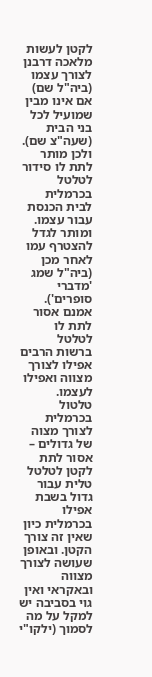לקטן לעשות מלאכה דרבנן לצורך עצמו (ביה"ל שם) אם אינו מבין שמועיל לכל בני הבית (שעה"צ שם). ולכן מותר לתת לו סידור לטלטל בכרמלית לבית הכנסת עבור עצמו. ומותר לגדל להצטרף עמו לאחר מכן (ביה"ל שמג 'מדברי סופרים'). אמנם אסור לתת לו לטלטל ברשות הרבים אפילו לצורך מצווה ואפילו לעצמו.
טלטול בכרמלית לצורך מצוה של גדולים – אסור לתת לקטן לטלטל טלית עבור גדול בשבת אפילו בכרמלית כיון שאין זה צורך הקטן. ובאופן שעושה לצורך מצווה ובאקראי ואין גוי בסביבה יש למקל על מה לסמוך (ילקו"י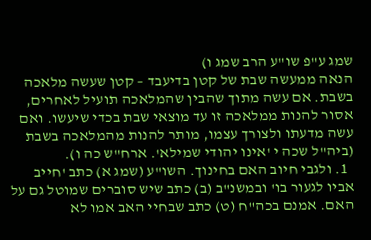שמג ע"פ שו"ע הרב שמג ו)
הנאה ממעשה שבת של קטן בדיעבד – קטן שעשה מלאכה בשבת. אם עשה מתוך שהבין שהמלאכה תועיל לאחרים, אסור להנות ממלאכה זו עד מוצאי שבת בכדי שיעשו. ואם עשה מדעתו ולצורך עצמו, מותר להנות מהמלאכה בשבת (ביה"ל שכה י 'אינו יהודי שמילא'. ארח"ש כה ו).
  1. ולגבי חיוב האם בחינוך. השו"ע (שמג א) כתב 'חייב אביו לגעור בו' ובמשנ"ב (ב) כתב שיש סוברים שמוטל גם על האם. אמנם בכה"ח (ט) כתב שבחיי האב אמו לא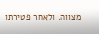מצווה. ולאחר פטירתו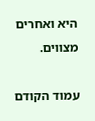היא ואחרים מצווים.

עמוד הקודם